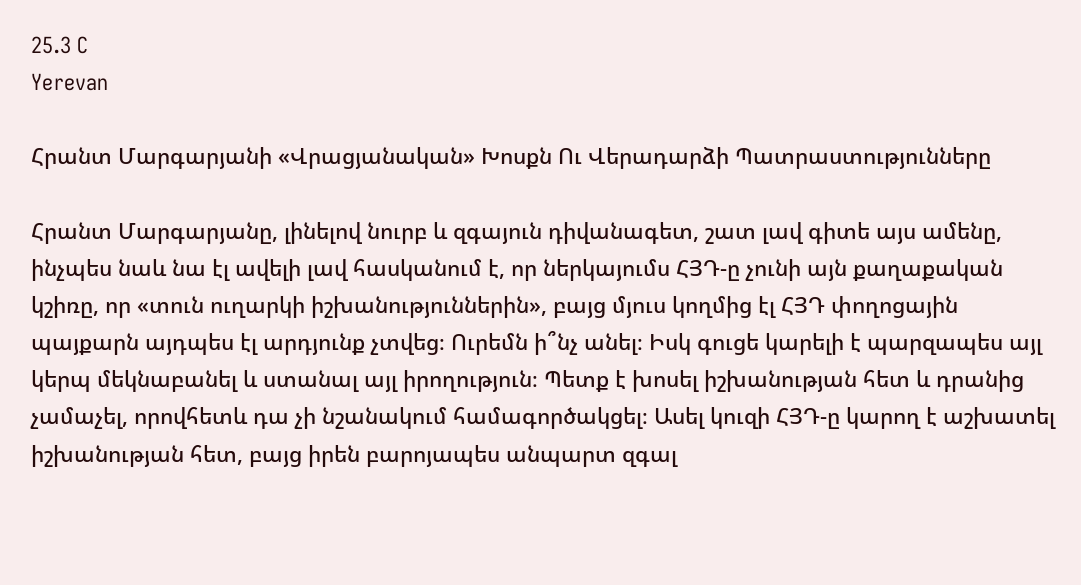25.3 C
Yerevan

Հրանտ Մարգարյանի «Վրացյանական» Խոսքն Ու Վերադարձի Պատրաստությունները

Հրանտ Մարգարյանը, լինելով նուրբ և զգայուն դիվանագետ, շատ լավ գիտե այս ամենը, ինչպես նաև նա էլ ավելի լավ հասկանում է, որ ներկայումս ՀՅԴ‑ը չունի այն քաղաքական կշիռը, որ «տուն ուղարկի իշխանություններին», բայց մյուս կողմից էլ ՀՅԴ փողոցային պայքարն այդպես էլ արդյունք չտվեց։ Ուրեմն ի՞նչ անել։ Իսկ գուցե կարելի է պարզապես այլ կերպ մեկնաբանել և ստանալ այլ իրողություն։ Պետք է խոսել իշխանության հետ և դրանից չամաչել, որովհետև դա չի նշանակում համագործակցել։ Ասել կուզի ՀՅԴ‑ը կարող է աշխատել իշխանության հետ, բայց իրեն բարոյապես անպարտ զգալ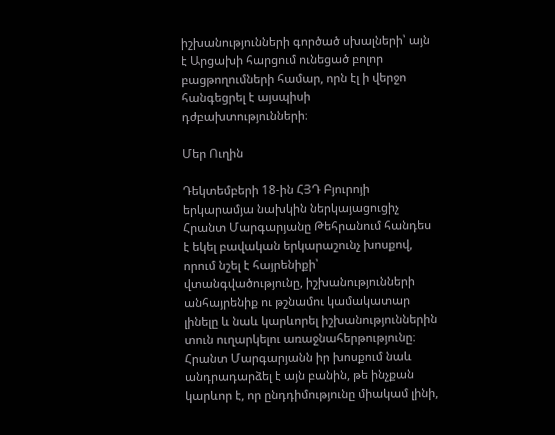իշխանությունների գործած սխալների՝ այն է Արցախի հարցում ունեցած բոլոր բացթողումների համար, որն էլ ի վերջո հանգեցրել է այսպիսի դժբախտությունների։

Մեր Ուղին

Դեկտեմբերի 18-ին ՀՅԴ Բյուրոյի երկարամյա նախկին ներկայացուցիչ Հրանտ Մարգարյանը Թեհրանում հանդես է եկել բավական երկարաշունչ խոսքով, որում նշել է հայրենիքի՝ վտանգվածությունը, իշխանությունների անհայրենիք ու թշնամու կամակատար լինելը և նաև կարևորել իշխանություններին տուն ուղարկելու առաջնահերթությունը։ Հրանտ Մարգարյանն իր խոսքում նաև անդրադարձել է այն բանին, թե ինչքան կարևոր է, որ ընդդիմությունը միակամ լինի,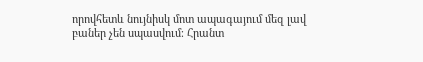որովհետև նույնիսկ մոտ ապագայում մեզ լավ բաներ չեն սպասվում։ Հրանտ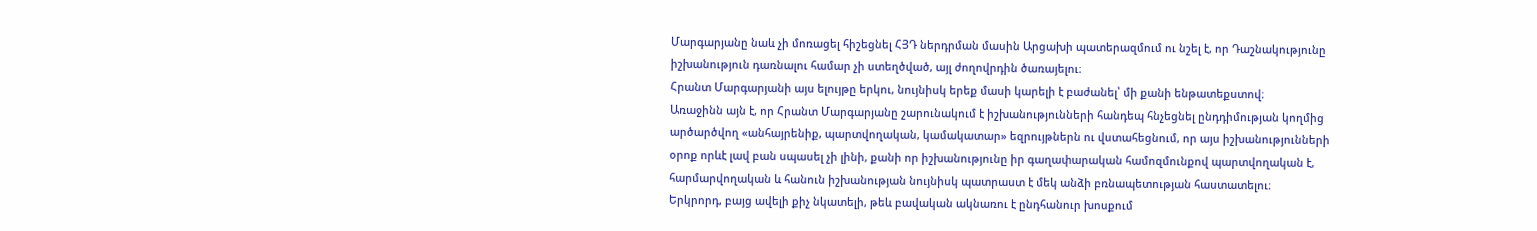Մարգարյանը նաև չի մոռացել հիշեցնել ՀՅԴ ներդրման մասին Արցախի պատերազմում ու նշել է, որ Դաշնակությունը իշխանություն դառնալու համար չի ստեղծված, այլ ժողովրդին ծառայելու։
Հրանտ Մարգարյանի այս ելույթը երկու, նույնիսկ երեք մասի կարելի է բաժանել՝ մի քանի ենթատեքստով։
Առաջինն այն է, որ Հրանտ Մարգարյանը շարունակում է իշխանությունների հանդեպ հնչեցնել ընդդիմության կողմից արծարծվող «անհայրենիք, պարտվողական, կամակատար» եզրույթներն ու վստահեցնում, որ այս իշխանությունների օրոք որևէ լավ բան սպասել չի լինի, քանի որ իշխանությունը իր գաղափարական համոզմունքով պարտվողական է, հարմարվողական և հանուն իշխանության նույնիսկ պատրաստ է մեկ անձի բռնապետության հաստատելու։
Երկրորդ, բայց ավելի քիչ նկատելի, թեև բավական ակնառու է ընդհանուր խոսքում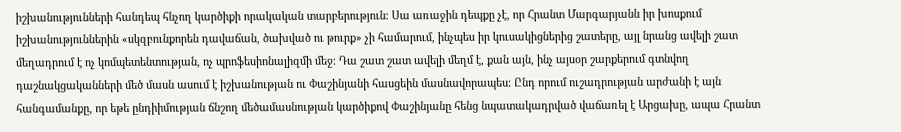իշխանությունների հանդեպ հնչող կարծիքի որակական տարբերություն։ Սա առաջին դեպքը չէ, որ Հրանտ Մարգարյանն իր խոսքում իշխանություններին «սկզբունքորեն դավաճան, ծախված ու թուրք» չի համարում, ինչպես իր կուսակիցներից շատերը, այլ նրանց ավելի շատ մեղադրում է ոչ կոմպետենտության, ոչ պրոֆեսիոնալիզմի մեջ։ Դա շատ շատ ավելի մեղմ է, քան այն, ինչ այսօր շարքերում գտնվող դաշնակցականների մեծ մասն ասում է իշխանության ու Փաշինյանի հասցեին մասնավորապես։ Ընդ որում ուշադրության արժանի է այն հանգամանքը, որ եթե ընդիիմության ճնշող մեծամասնության կարծիքով Փաշինյանը հենց նպատակադրված վաճառել է Արցախը, ապա Հրանտ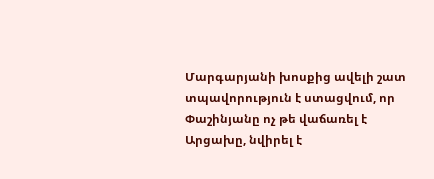Մարգարյանի խոսքից ավելի շատ տպավորություն է ստացվում, որ Փաշինյանը ոչ թե վաճառել է Արցախը, նվիրել է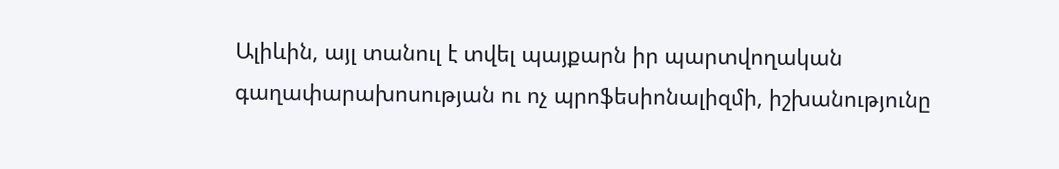Ալիևին, այլ տանուլ է տվել պայքարն իր պարտվողական գաղափարախոսության ու ոչ պրոֆեսիոնալիզմի, իշխանությունը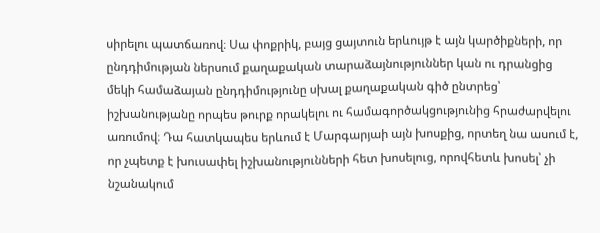սիրելու պատճառով։ Սա փոքրիկ, բայց ցայտուն երևույթ է այն կարծիքների, որ ընդդիմության ներսում քաղաքական տարաձայնություններ կան ու դրանցից մեկի համաձայան ընդդիմությունը սխալ քաղաքական գիծ ընտրեց՝ իշխանությանը որպես թուրք որակելու ու համագործակցությունից հրաժարվելու առումով։ Դա հատկապես երևում է Մարգարյաի այն խոսքից, որտեղ նա ասում է, որ չպետք է խուսափել իշխանությունների հետ խոսելուց, որովհետև խոսել՝ չի նշանակում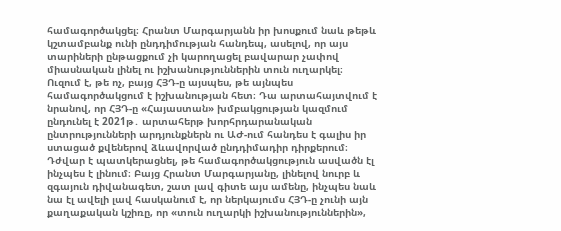համագործակցել։ Հրանտ Մարգարյանն իր խոսքում նաև թեթև կշտամբանք ունի ընդդիմության հանդեպ, ասելով, որ այս տարիների ընթացքում չի կարողացել բավարար չափով միասնական լինել ու իշխանություններին տուն ուղարկել։
Ուզում է, թե ոչ, բայց ՀՅԴ‑ը այսպես, թե այնպես համագործակցում է իշխանության հետ։ Դա արտահայտվում է նրանով, որ ՀՅԴ‑ը «Հայաստան» խմբակցության կազմում ընդունել է 2021թ․ արտահերթ խորհրդարանական ընտրությունների արդյունքներն ու ԱԺ-ում հանդես է գալիս իր ստացած քվեներով ձևավորված ընդդիմադիր դիրքերում։ Դժվար է պատկերացնել, թե համագործակցություն ասվածն էլ ինչպես է լինում։ Բայց Հրանտ Մարգարյանը, լինելով նուրբ և զգայուն դիվանագետ, շատ լավ գիտե այս ամենը, ինչպես նաև նա էլ ավելի լավ հասկանում է, որ ներկայումս ՀՅԴ‑ը չունի այն քաղաքական կշիռը, որ «տուն ուղարկի իշխանություններին»,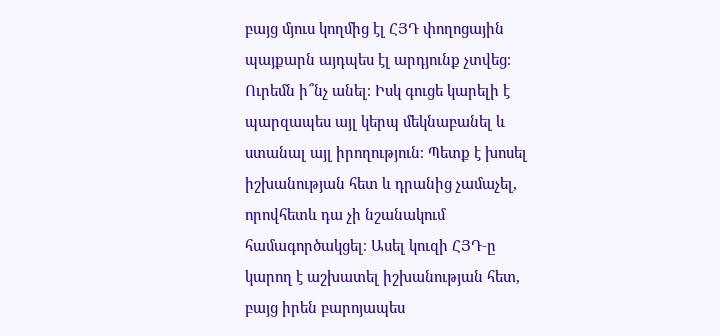բայց մյուս կողմից էլ ՀՅԴ փողոցային պայքարն այդպես էլ արդյունք չտվեց։ Ուրեմն ի՞նչ անել։ Իսկ գուցե կարելի է պարզապես այլ կերպ մեկնաբանել և ստանալ այլ իրողություն։ Պետք է խոսել իշխանության հետ և դրանից չամաչել, որովհետև դա չի նշանակում համագործակցել։ Ասել կուզի ՀՅԴ‑ը կարող է աշխատել իշխանության հետ, բայց իրեն բարոյապես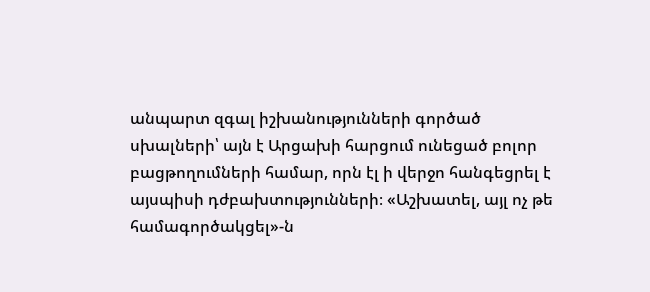անպարտ զգալ իշխանությունների գործած սխալների՝ այն է Արցախի հարցում ունեցած բոլոր բացթողումների համար, որն էլ ի վերջո հանգեցրել է այսպիսի դժբախտությունների։ «Աշխատել, այլ ոչ թե համագործակցել»-ն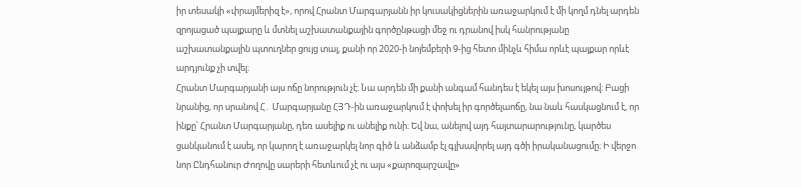իր տեսակի «փրայմերիզ է», որով Հրանտ Մարգարյանն իր կուսակիցներին առաջարկում է մի կողմ դնել արդեն զրոյացած պայքարը և մտնել աշխատանքային գործընթացի մեջ ու դրանով իսկ հանրությանը աշխատանքային պտուղներ ցույց տալ, քանի որ 2020‑ի նոյեմբերի 9‑ից հետո մինչև հիմա որևէ պայքար որևէ արդյունք չի տվել։
Հրանտ Մարգարյանի այս ոճը նորություն չէ։ Նա արդեն մի քանի անգամ հանդես է եկել այս խոսույթով։ Բացի նրանից, որ սրանով Հ․ Մարգարյանը ՀՅԴ-ին առաջարկում է փոխել իր գործելաոճը, նա նաև հասկացնում է, որ ինքը՝ Հրանտ Մարգարյանը, դեռ ասելիք ու անելիք ունի։ Եվ նա, անելով այդ հայտարարությունը, կարծես ցանկանում է ասել, որ կարող է առաջարկել նոր գիծ և անձամբ էլ գլխավորել այդ գծի իրականացումը։ Ի վերջո նոր Ընդհանուր Ժողովը սարերի հետևում չէ ու այս «քարոզարշավը»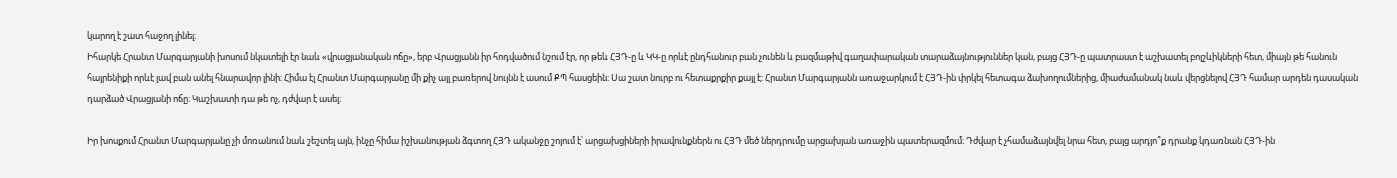կարող է շատ հաջող լինել։
Իհարկե Հրանտ Մարգարյանի խոսում նկատելի էր նաև «վրացյանական ոճը», երբ Վրացյանն իր հոդվածում նշում էր, որ թեև ՀՅԴ‑ը և ԿԿ‑ը որևէ ընդհանուր բան չունեն և բազմաթիվ գաղափարական տարաձայնություններ կան, բայց ՀՅԴ‑ը պատրաստ է աշխատել բոլշևիկների հետ, միայն թե հանուն հայրենիքի որևէ լավ բան անել հնարավոր լինի։ Հիմա էլ Հրանտ Մարգարյանը մի քիչ այլ բառերով նույնն է ասում ՔՊ հասցեին։ Սա շատ նուրբ ու հետաքրքիր քայլ է։ Հրանտ Մարգարյանն առաջարկում է ՀՅԴ-ին փրկել հետագա ձախողումներից, միաժամանակ նաև վերցնելով ՀՅԴ համար արդեն դասական դարձած Վրացյանի ոճը։ Կաշխատի դա թե ոչ, դժվար է ասել։

Իր խոսքում Հրանտ Մարգարյանը չի մոռանում նաև շեշտել այն, ինչը հիմա իշխանության ձգտող ՀՅԴ ականջը շոյում է՝ արցախցիների իրավունքներն ու ՀՅԴ մեծ ներդրումը արցախյան առաջին պատերազմում։ Դժվար է չհամաձայնվել նրա հետ, բայց արդյո՞ք դրանք կդառնան ՀՅԴ-ին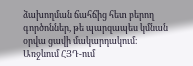ձախողման ճահճից հետ բերող գործոններ, թե պարզապես կմնան օրվա ցավի մակարդակում։
Առջևում ՀՅԴ-ում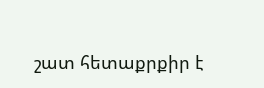շատ հետաքրքիր է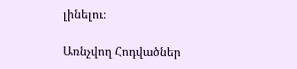լինելու։

Առնչվող Հոդվածներ